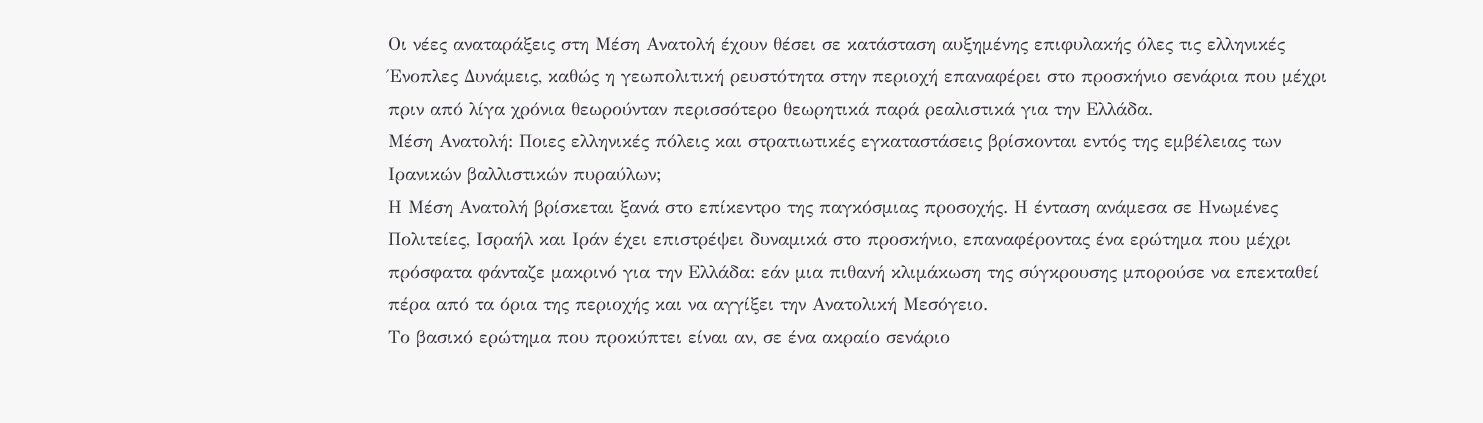Οι νέες αναταράξεις στη Μέση Ανατολή έχουν θέσει σε κατάσταση αυξημένης επιφυλακής όλες τις ελληνικές Ένοπλες Δυνάμεις, καθώς η γεωπολιτική ρευστότητα στην περιοχή επαναφέρει στο προσκήνιο σενάρια που μέχρι πριν από λίγα χρόνια θεωρούνταν περισσότερο θεωρητικά παρά ρεαλιστικά για την Ελλάδα.
Μέση Ανατολή: Ποιες ελληνικές πόλεις και στρατιωτικές εγκαταστάσεις βρίσκονται εντός της εμβέλειας των Ιρανικών βαλλιστικών πυραύλων;
Η Μέση Ανατολή βρίσκεται ξανά στο επίκεντρο της παγκόσμιας προσοχής. Η ένταση ανάμεσα σε Ηνωμένες Πολιτείες, Ισραήλ και Ιράν έχει επιστρέψει δυναμικά στο προσκήνιο, επαναφέροντας ένα ερώτημα που μέχρι πρόσφατα φάνταζε μακρινό για την Ελλάδα: εάν μια πιθανή κλιμάκωση της σύγκρουσης μπορούσε να επεκταθεί πέρα από τα όρια της περιοχής και να αγγίξει την Ανατολική Μεσόγειο.
Το βασικό ερώτημα που προκύπτει είναι αν, σε ένα ακραίο σενάριο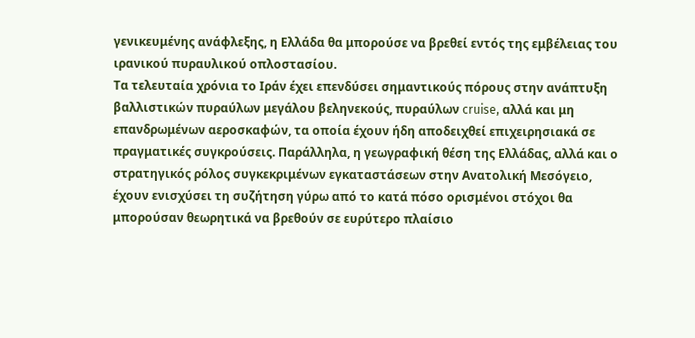γενικευμένης ανάφλεξης, η Ελλάδα θα μπορούσε να βρεθεί εντός της εμβέλειας του ιρανικού πυραυλικού οπλοστασίου.
Τα τελευταία χρόνια το Ιράν έχει επενδύσει σημαντικούς πόρους στην ανάπτυξη βαλλιστικών πυραύλων μεγάλου βεληνεκούς, πυραύλων cruise, αλλά και μη επανδρωμένων αεροσκαφών, τα οποία έχουν ήδη αποδειχθεί επιχειρησιακά σε πραγματικές συγκρούσεις. Παράλληλα, η γεωγραφική θέση της Ελλάδας, αλλά και ο στρατηγικός ρόλος συγκεκριμένων εγκαταστάσεων στην Ανατολική Μεσόγειο, έχουν ενισχύσει τη συζήτηση γύρω από το κατά πόσο ορισμένοι στόχοι θα μπορούσαν θεωρητικά να βρεθούν σε ευρύτερο πλαίσιο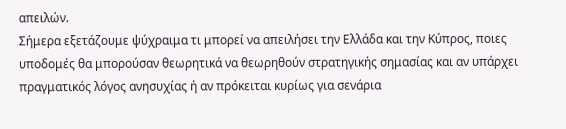απειλών.
Σήμερα εξετάζουμε ψύχραιμα τι μπορεί να απειλήσει την Ελλάδα και την Κύπρος, ποιες υποδομές θα μπορούσαν θεωρητικά να θεωρηθούν στρατηγικής σημασίας και αν υπάρχει πραγματικός λόγος ανησυχίας ή αν πρόκειται κυρίως για σενάρια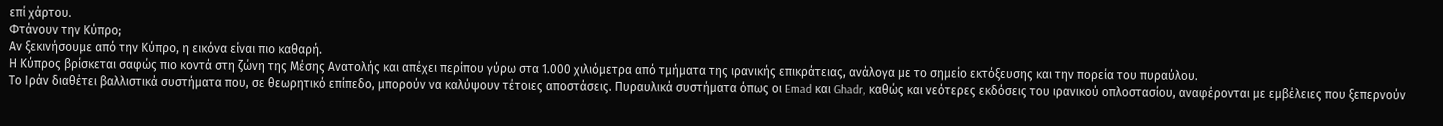επί χάρτου.
Φτάνουν την Κύπρο;
Αν ξεκινήσουμε από την Κύπρο, η εικόνα είναι πιο καθαρή.
Η Κύπρος βρίσκεται σαφώς πιο κοντά στη ζώνη της Μέσης Ανατολής και απέχει περίπου γύρω στα 1.000 χιλιόμετρα από τμήματα της ιρανικής επικράτειας, ανάλογα με το σημείο εκτόξευσης και την πορεία του πυραύλου.
Το Ιράν διαθέτει βαλλιστικά συστήματα που, σε θεωρητικό επίπεδο, μπορούν να καλύψουν τέτοιες αποστάσεις. Πυραυλικά συστήματα όπως οι Emad και Ghadr, καθώς και νεότερες εκδόσεις του ιρανικού οπλοστασίου, αναφέρονται με εμβέλειες που ξεπερνούν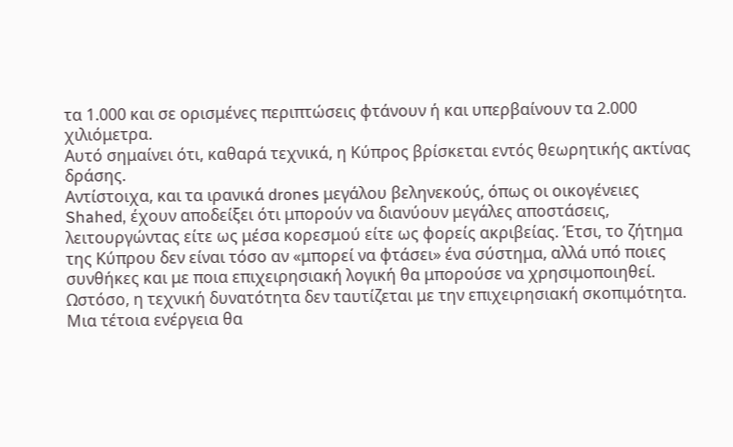τα 1.000 και σε ορισμένες περιπτώσεις φτάνουν ή και υπερβαίνουν τα 2.000 χιλιόμετρα.
Αυτό σημαίνει ότι, καθαρά τεχνικά, η Κύπρος βρίσκεται εντός θεωρητικής ακτίνας δράσης.
Αντίστοιχα, και τα ιρανικά drones μεγάλου βεληνεκούς, όπως οι οικογένειες Shahed, έχουν αποδείξει ότι μπορούν να διανύουν μεγάλες αποστάσεις, λειτουργώντας είτε ως μέσα κορεσμού είτε ως φορείς ακριβείας. Έτσι, το ζήτημα της Κύπρου δεν είναι τόσο αν «μπορεί να φτάσει» ένα σύστημα, αλλά υπό ποιες συνθήκες και με ποια επιχειρησιακή λογική θα μπορούσε να χρησιμοποιηθεί.
Ωστόσο, η τεχνική δυνατότητα δεν ταυτίζεται με την επιχειρησιακή σκοπιμότητα. Μια τέτοια ενέργεια θα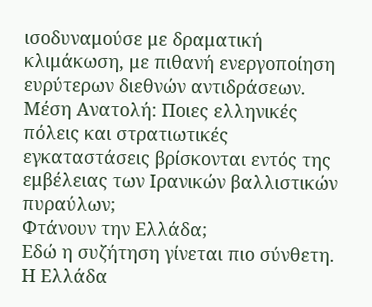ισοδυναμούσε με δραματική κλιμάκωση, με πιθανή ενεργοποίηση ευρύτερων διεθνών αντιδράσεων.
Μέση Ανατολή: Ποιες ελληνικές πόλεις και στρατιωτικές εγκαταστάσεις βρίσκονται εντός της εμβέλειας των Ιρανικών βαλλιστικών πυραύλων;
Φτάνουν την Ελλάδα;
Εδώ η συζήτηση γίνεται πιο σύνθετη.
Η Ελλάδα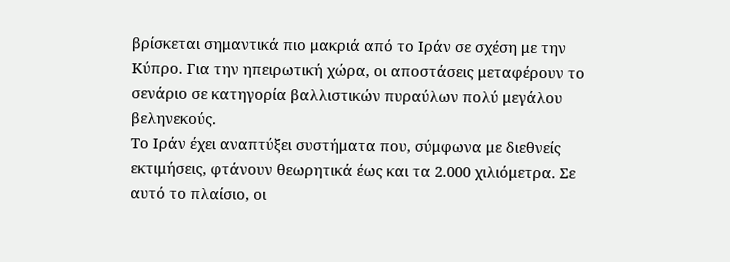βρίσκεται σημαντικά πιο μακριά από το Ιράν σε σχέση με την Κύπρο. Για την ηπειρωτική χώρα, οι αποστάσεις μεταφέρουν το σενάριο σε κατηγορία βαλλιστικών πυραύλων πολύ μεγάλου βεληνεκούς.
Το Ιράν έχει αναπτύξει συστήματα που, σύμφωνα με διεθνείς εκτιμήσεις, φτάνουν θεωρητικά έως και τα 2.000 χιλιόμετρα. Σε αυτό το πλαίσιο, οι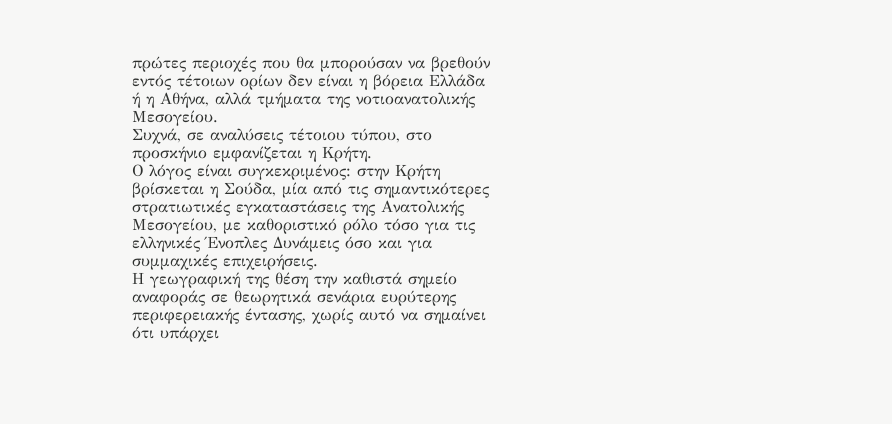πρώτες περιοχές που θα μπορούσαν να βρεθούν εντός τέτοιων ορίων δεν είναι η βόρεια Ελλάδα ή η Αθήνα, αλλά τμήματα της νοτιοανατολικής Μεσογείου.
Συχνά, σε αναλύσεις τέτοιου τύπου, στο προσκήνιο εμφανίζεται η Κρήτη.
Ο λόγος είναι συγκεκριμένος: στην Κρήτη βρίσκεται η Σούδα, μία από τις σημαντικότερες στρατιωτικές εγκαταστάσεις της Ανατολικής Μεσογείου, με καθοριστικό ρόλο τόσο για τις ελληνικές Ένοπλες Δυνάμεις όσο και για συμμαχικές επιχειρήσεις.
Η γεωγραφική της θέση την καθιστά σημείο αναφοράς σε θεωρητικά σενάρια ευρύτερης περιφερειακής έντασης, χωρίς αυτό να σημαίνει ότι υπάρχει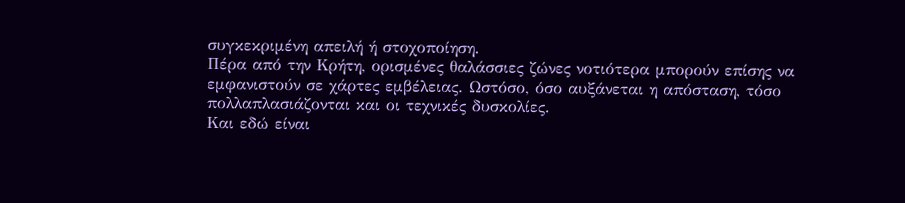συγκεκριμένη απειλή ή στοχοποίηση.
Πέρα από την Κρήτη, ορισμένες θαλάσσιες ζώνες νοτιότερα μπορούν επίσης να εμφανιστούν σε χάρτες εμβέλειας. Ωστόσο, όσο αυξάνεται η απόσταση, τόσο πολλαπλασιάζονται και οι τεχνικές δυσκολίες.
Και εδώ είναι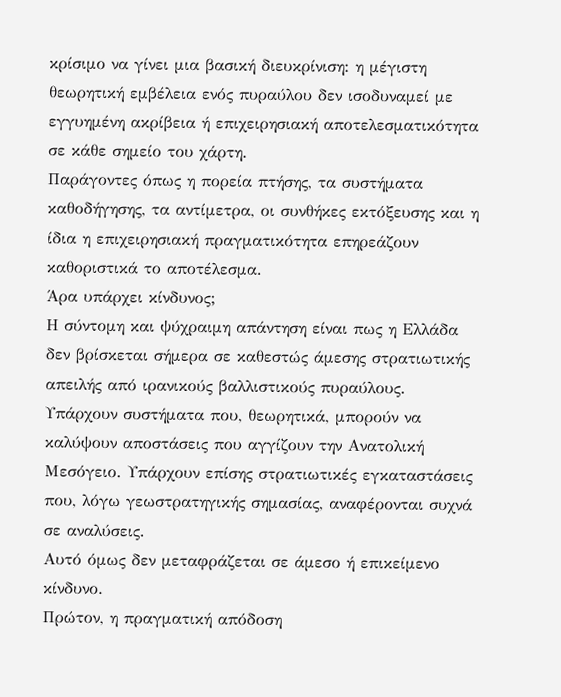κρίσιμο να γίνει μια βασική διευκρίνιση: η μέγιστη θεωρητική εμβέλεια ενός πυραύλου δεν ισοδυναμεί με εγγυημένη ακρίβεια ή επιχειρησιακή αποτελεσματικότητα σε κάθε σημείο του χάρτη.
Παράγοντες όπως η πορεία πτήσης, τα συστήματα καθοδήγησης, τα αντίμετρα, οι συνθήκες εκτόξευσης και η ίδια η επιχειρησιακή πραγματικότητα επηρεάζουν καθοριστικά το αποτέλεσμα.
Άρα υπάρχει κίνδυνος;
Η σύντομη και ψύχραιμη απάντηση είναι πως η Ελλάδα δεν βρίσκεται σήμερα σε καθεστώς άμεσης στρατιωτικής απειλής από ιρανικούς βαλλιστικούς πυραύλους.
Υπάρχουν συστήματα που, θεωρητικά, μπορούν να καλύψουν αποστάσεις που αγγίζουν την Ανατολική Μεσόγειο. Υπάρχουν επίσης στρατιωτικές εγκαταστάσεις που, λόγω γεωστρατηγικής σημασίας, αναφέρονται συχνά σε αναλύσεις.
Αυτό όμως δεν μεταφράζεται σε άμεσο ή επικείμενο κίνδυνο.
Πρώτον, η πραγματική απόδοση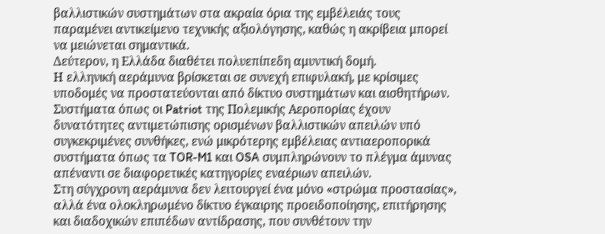βαλλιστικών συστημάτων στα ακραία όρια της εμβέλειάς τους παραμένει αντικείμενο τεχνικής αξιολόγησης, καθώς η ακρίβεια μπορεί να μειώνεται σημαντικά.
Δεύτερον, η Ελλάδα διαθέτει πολυεπίπεδη αμυντική δομή.
Η ελληνική αεράμυνα βρίσκεται σε συνεχή επιφυλακή, με κρίσιμες υποδομές να προστατεύονται από δίκτυο συστημάτων και αισθητήρων.
Συστήματα όπως οι Patriot της Πολεμικής Αεροπορίας έχουν δυνατότητες αντιμετώπισης ορισμένων βαλλιστικών απειλών υπό συγκεκριμένες συνθήκες, ενώ μικρότερης εμβέλειας αντιαεροπορικά συστήματα όπως τα TOR-M1 και OSA συμπληρώνουν το πλέγμα άμυνας απέναντι σε διαφορετικές κατηγορίες εναέριων απειλών.
Στη σύγχρονη αεράμυνα δεν λειτουργεί ένα μόνο «στρώμα προστασίας», αλλά ένα ολοκληρωμένο δίκτυο έγκαιρης προειδοποίησης, επιτήρησης και διαδοχικών επιπέδων αντίδρασης, που συνθέτουν την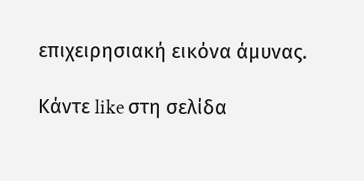επιχειρησιακή εικόνα άμυνας.

Κάντε like στη σελίδα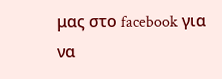μας στο facebook για να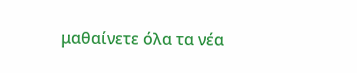μαθαίνετε όλα τα νέα